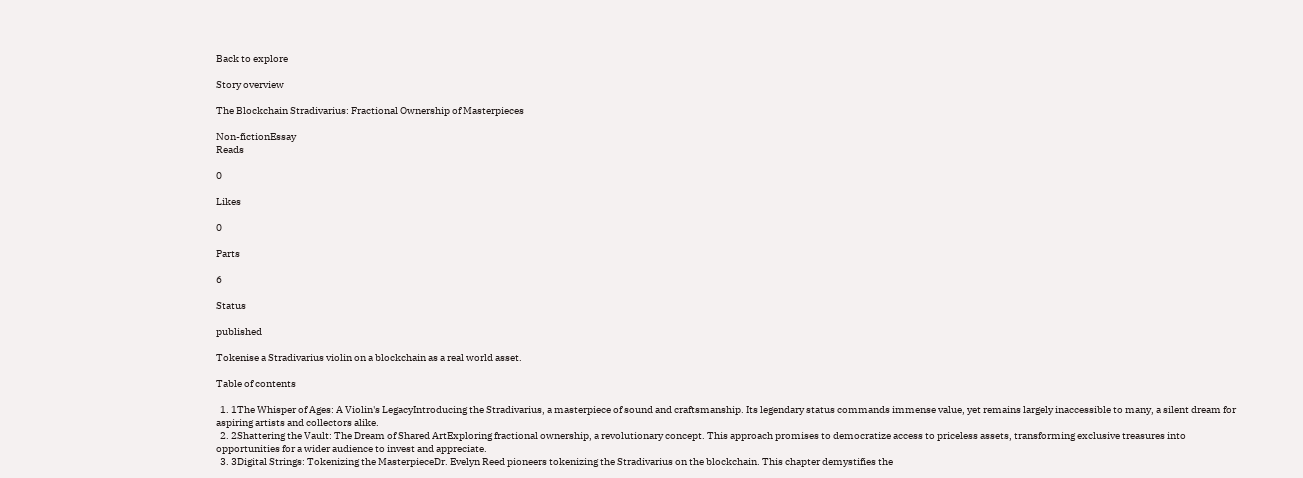Back to explore

Story overview

The Blockchain Stradivarius: Fractional Ownership of Masterpieces

Non-fictionEssay
Reads

0

Likes

0

Parts

6

Status

published

Tokenise a Stradivarius violin on a blockchain as a real world asset.

Table of contents

  1. 1The Whisper of Ages: A Violin's LegacyIntroducing the Stradivarius, a masterpiece of sound and craftsmanship. Its legendary status commands immense value, yet remains largely inaccessible to many, a silent dream for aspiring artists and collectors alike.
  2. 2Shattering the Vault: The Dream of Shared ArtExploring fractional ownership, a revolutionary concept. This approach promises to democratize access to priceless assets, transforming exclusive treasures into opportunities for a wider audience to invest and appreciate.
  3. 3Digital Strings: Tokenizing the MasterpieceDr. Evelyn Reed pioneers tokenizing the Stradivarius on the blockchain. This chapter demystifies the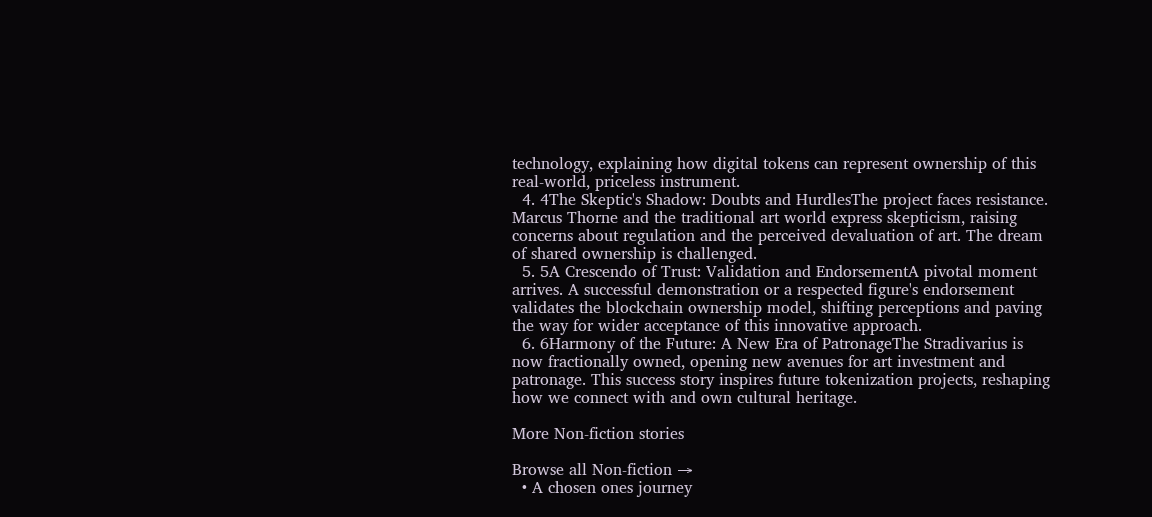technology, explaining how digital tokens can represent ownership of this real-world, priceless instrument.
  4. 4The Skeptic's Shadow: Doubts and HurdlesThe project faces resistance. Marcus Thorne and the traditional art world express skepticism, raising concerns about regulation and the perceived devaluation of art. The dream of shared ownership is challenged.
  5. 5A Crescendo of Trust: Validation and EndorsementA pivotal moment arrives. A successful demonstration or a respected figure's endorsement validates the blockchain ownership model, shifting perceptions and paving the way for wider acceptance of this innovative approach.
  6. 6Harmony of the Future: A New Era of PatronageThe Stradivarius is now fractionally owned, opening new avenues for art investment and patronage. This success story inspires future tokenization projects, reshaping how we connect with and own cultural heritage.

More Non-fiction stories

Browse all Non-fiction →
  • A chosen ones journey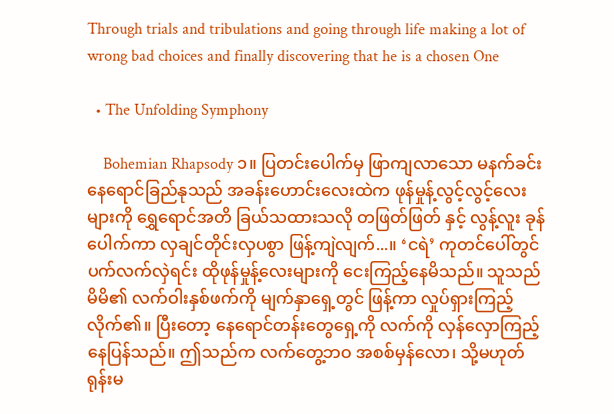Through trials and tribulations and going through life making a lot of wrong bad choices and finally discovering that he is a chosen One

  • The Unfolding Symphony

    Bohemian Rhapsody ၁။ ပြတင်းပေါက်မှ ဖြာကျလာသော မနက်ခင်းနေရောင်ခြည်နုသည် အခန်းဟောင်းလေးထဲက ဖုန်မှုန့်လွင့်လွင့်လေးများကို ရွှေရောင်အတိ ခြယ်သထားသလို တဖြတ်ဖြတ် နှင့် လွန့်လူး ခုန်ပေါက်ကာ လှချင်တိုင်းလှပစွာ ဖြန့်ကျဲလျက်...။ ‘ငရဲ’ ကုတင်ပေါ်တွင် ပက်လက်လှဲရင်း ထိုဖုန်မှုန့်လေးများကို ငေးကြည့်နေမိသည်။ သူသည် မိမိ၏ လက်ဝါးနှစ်ဖက်ကို မျက်နှာရှေ့တွင် ဖြန့်ကာ လှုပ်ရှားကြည့်လိုက်၏။ ပြီးတော့ နေရောင်တန်းတွေရှေ့ကို လက်ကို လှန်လှောကြည့်နေပြန်သည်။ ဤသည်က လက်တွေ့ဘဝ အစစ်မှန်လော၊ သို့မဟုတ် ရုန်းမ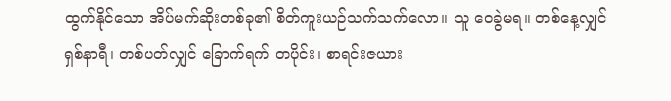ထွက်နိုင်သော အိပ်မက်ဆိုးတစ်ခု၏ စိတ်ကူးယဉ်သက်သက်လော။ သူ ဝေခွဲမရ။ တစ်နေ့လျှင် ရှစ်နာရီ၊ တစ်ပတ်လျှင် ခြောက်ရက် တပိုင်း၊ စာရင်းဇယား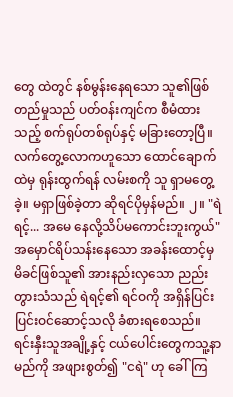တွေ ထဲတွင် နစ်မွန်းနေရသော သူ၏ဖြစ်တည်မှုသည် ပတ်ဝန်းကျင်က စီမံထားသည့် စက်ရုပ်တစ်ရုပ်နှင့် မခြားတော့ပြီ။ လက်တွေ့လောကဟူသော ထောင်ချောက်ထဲမှ ရုန်းထွက်ရန် လမ်းစကို သူ ရှာမတွေ့ခဲ့။ မရှာဖြစ်ခဲ့တာ ဆိုရင်ပိုမှန်မည်။ ၂။ "ရဲရင့်... အမေ နေလို့သိပ်မကောင်းဘူးကွယ်" အမှောင်ရိပ်သန်းနေသော အခန်းထောင့်မှ မိခင်ဖြစ်သူ၏ အားနည်းလှသော ညည်းတွားသံသည် ရဲရင့်၏ ရင်ဝကို အရှိန်ပြင်းပြင်းဝင်ဆောင့်သလို ခံစားရစေသည်။ ရင်းနှီးသူအချို့နှင့် ငယ်ပေါင်းတွေကသူ့နာမည်ကို အဖျားစွတ်၍ "ငရဲ" ဟု ခေါ်ကြ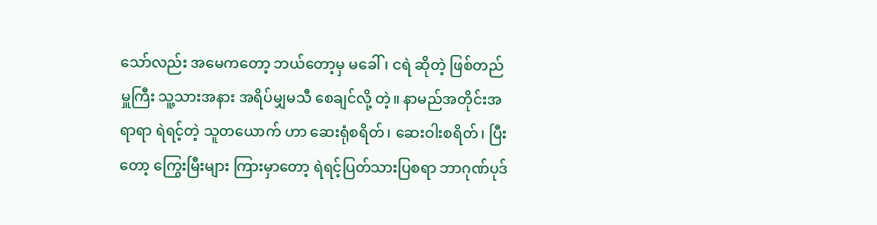သော်လည်း အမေကတော့ ဘယ်တော့မှ မခေါ်၊ ငရဲ ဆိုတဲ့ ဖြစ်တည်မှူကြီး သူ့သားအနား အရိပ်မျှမသီ စေချင်လို့ တဲ့။ နာမည်အတိုင်းအရာရာ ရဲရင့်တဲ့ သူတယောက် ဟာ ဆေးရုံစရိတ်၊ ဆေးဝါးစရိတ်၊ ပြီးတော့ ကြွေးမြီးများ ကြားမှာတော့ ရဲရင့်ပြတ်သားပြစရာ ဘာဂုဏ်ပုဒ်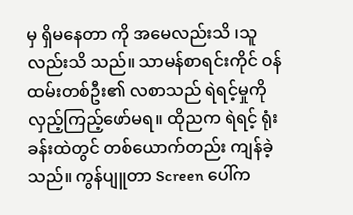မှ ရှိမနေတာ ကို အမေလည်းသိ ၊သူလည်းသိ သည်။ သာမန်စာရင်းကိုင် ဝန်ထမ်းတစ်ဦး၏ လစာသည် ရဲရင့်မှုကို လှည့်ကြည့်ဖော်မရ။ ထိုညက ရဲရင့် ရုံးခန်းထဲတွင် တစ်ယောက်တည်း ကျန်ခဲ့သည်။ ကွန်ပျူတာ Screen ပေါ်က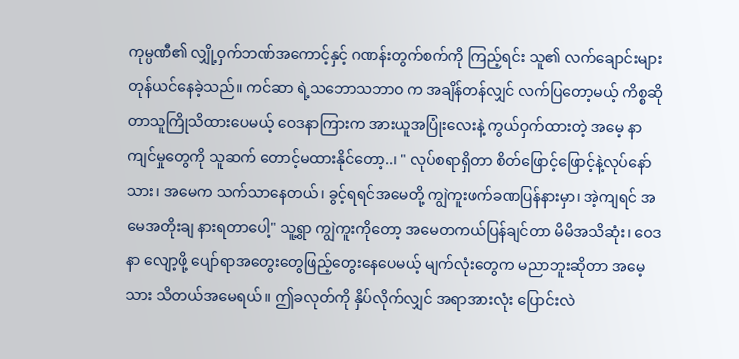ကုမ္ပဏီ၏ လျှို့ဝှက်ဘဏ်အကောင့်နှင့် ဂဏန်းတွက်စက်ကို ကြည့်ရင်း သူ၏ လက်ချောင်းများ တုန်ယင်နေခဲ့သည်။ ကင်ဆာ ရဲ့သဘောသဘာဝ က အချိန်တန်လျှင် လက်ပြတော့မယ့် ကိစ္စဆိုတာသူကြိုသိထားပေမယ့် ဝေဒနာကြားက အားယူအပြုံးလေးနဲ့ ကွယ်ဝှက်ထားတဲ့ အမေ့ နာကျင်မှုတွေကို သူဆက် တောင့်မထားနိုင်တော့..၊ " လုပ်စရာရှိတာ စိတ်ဖြောင့်ဖြောင့်နဲ့လုပ်နော် သား၊ အမေက သက်သာနေတယ်၊ ခွင့်ရရင်အမေတို့ ကျွဲကူးဖက်ခဏပြန်နားမှာ၊ အဲ့ကျရင် အမေအတိုးချ နားရတာပေါ့" သူ့ရွာ ကျွဲကူးကိုတော့ အမေတကယ်ပြန်ချင်တာ မိမိအသိဆုံး၊ ဝေဒနာ လျော့ဖို့ ပျော်ရာအတွေးတွေဖြည့်တွေးနေပေမယ့် မျက်လုံးတွေက မညာဘူးဆိုတာ အမေ့သား သိတယ်အမေရယ်။ ဤခလုတ်ကို နှိပ်လိုက်လျှင် အရာအားလုံး ပြောင်းလဲ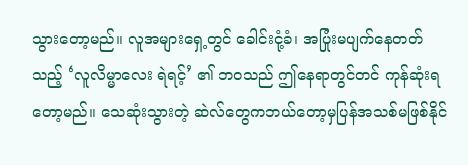သွားတော့မည်။ လူအများရှေ့တွင် ခေါင်းငုံ့ခံ၊ အပြုံးမပျက်နေတတ်သည့် ‘လူလိမ္မာလေး ရဲရင့်’ ၏ ဘဝသည် ဤနေရာတွင်တင် ကုန်ဆုံးရတော့မည်။ သေဆုံးသွားတဲ့ ဆဲလ်တွေကဘယ်တော့မှပြန်အသစ်မဖြစ်နိုင်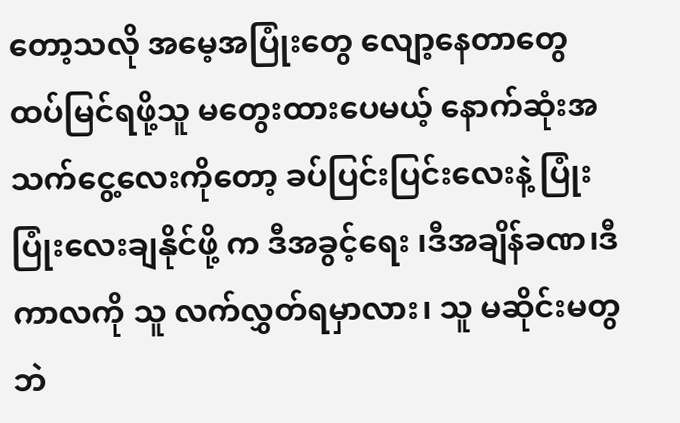တော့သလို အမေ့အပြုံးတွေ လျော့နေတာတွေ ထပ်မြင်ရဖို့သူ မတွေးထားပေမယ့် နောက်ဆုံးအသက်ငွေ့လေးကိုတော့ ခပ်ပြင်းပြင်းလေးနဲ့ ပြုံးပြုံးလေးချနိုင်ဖို့ က ဒီအခွင့်ရေး ၊ဒီအချိန်ခဏ၊ဒီကာလကို သူ လက်လွှတ်ရမှာလား၊ သူ မဆိုင်းမတွဘဲ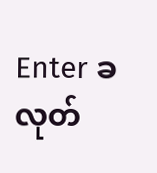Enter ခလုတ်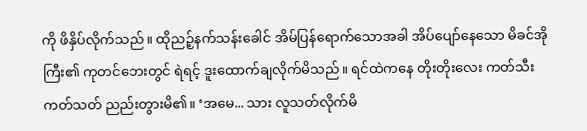ကို ဖိနှိပ်လိုက်သည်။ ထိုညဉ့်နက်သန်းခေါင် အိမ်ပြန်ရောက်သောအခါ အိပ်ပျော်နေသော မိခင်အိုကြီး၏ ကုတင်ဘေးတွင် ရဲရင့် ဒူးထောက်ချလိုက်မိသည်။ ရင်ထဲကနေ တိုးတိုးလေး ကတ်သီးကတ်သတ် ညည်းတွားမိ၏။ ‘အမေ... သား လူသတ်လိုက်မိ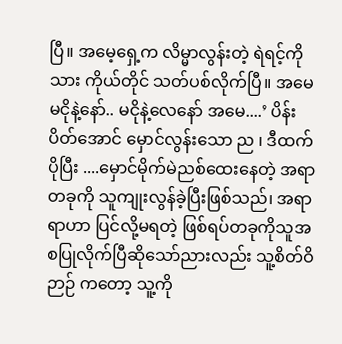ပြီ။ အမေ့ရှေ့က လိမ္မာလွန်းတဲ့ ရဲရင့်ကို သား ကိုယ်တိုင် သတ်ပစ်လိုက်ပြီ။ အမေမငိုနဲ့နော်.. မငိုနဲ့လေနော် အမေ....’ ပိန်းပိတ်အောင် မှောင်လွန်းသော ည ၊ ဒီထက်ပိုပြီး ....မှောင်မိုက်မဲညစ်ထေးနေတဲ့ အရာတခုကို သူကျုးလွန်ခဲ့ပြီးဖြစ်သည်၊ အရာရာဟာ ပြင်လို့မရတဲ့ ဖြစ်ရပ်တခုကိုသူအစပြုလိုက်ပြီဆိုသော်ညားလည်း သူ့စိတ်ဝိဉာဉ် ကတော့ သူ့ကို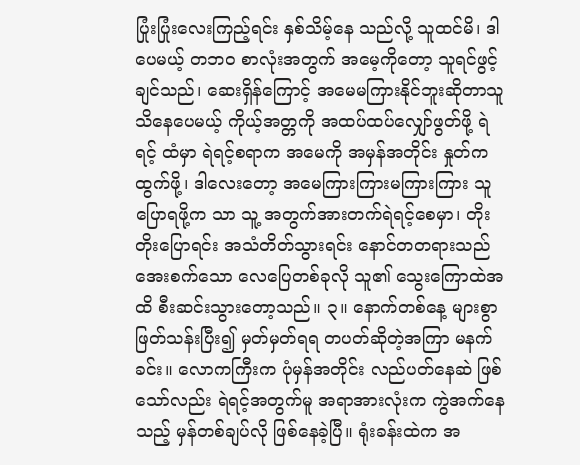ပြုံးပြုံးလေးကြည့်ရင်း နှစ်သိမ့်နေ သည်လို့ သူထင်မိ၊ ဒါပေမယ့် တဘဝ စာလုံးအတွက် အမေ့ကိုတော့ သူရင်ဖွင့်ချင်သည်၊ ဆေးရှိန်ကြောင့် အမေမကြားနိုင်ဘူးဆိုတာသူသိနေပေမယ့် ကိုယ့်အတ္တကို အထပ်ထပ်လျှော်ဖွတ်ဖို့ ရဲရင့် ထံမှာ ရဲရင့်စရာက အမေကို အမှန်အတိုင်း နှုတ်ကထွက်ဖို့၊ ဒါလေးတော့ အမေကြားကြားမကြားကြား သူပြောရဖို့က သာ သူ့ အတွက်အားတက်ရဲရင့်စေမှာ၊ တိုးတိုးပြောရင်း အသံတိတ်သွားရင်း နောင်တတရားသည် အေးစက်သော လေပြေတစ်ခုလို သူ၏ သွေးကြောထဲအထိ စီးဆင်းသွားတော့သည်။ ၃။ နောက်တစ်နေ့ များစွာဖြတ်သန်းပြီး၍ မှတ်မှတ်ရရ တပတ်ဆိုတဲ့အကြာ မနက်ခင်း။ လောကကြီးက ပုံမှန်အတိုင်း လည်ပတ်နေဆဲ ဖြစ်သော်လည်း ရဲရင့်အတွက်မူ အရာအားလုံးက ကွဲအက်နေသည့် မှန်တစ်ချပ်လို ဖြစ်နေခဲ့ပြီ။ ရုံးခန်းထဲက အ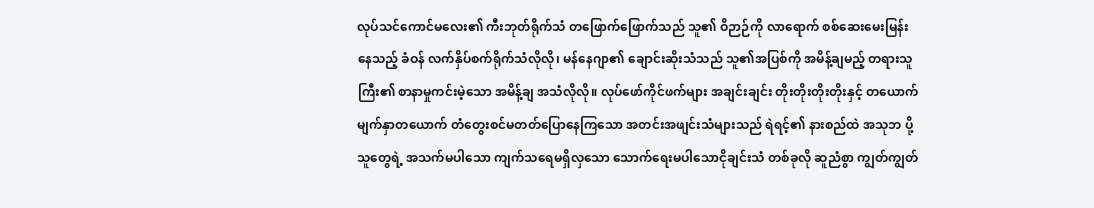လုပ်သင်ကောင်မလေး၏ ကီးဘုတ်ရိုက်သံ တဖြောက်ဖြောက်သည် သူ၏ ဝိဉာဉ်ကို လာရောက် စစ်ဆေးမေးမြန်းနေသည့် ခံဝန် လက်နှိပ်စက်ရိုက်သံလိုလို၊ မန်နေဂျာ၏ ချောင်းဆိုးသံသည် သူ၏အပြစ်ကို အမိန့်ချမည့် တရားသူကြီး၏ စာနာမှုကင်းမဲ့သော အမိန့်ချ အသံလိုလို။ လုပ်ဖော်ကိုင်ဖက်များ အချင်းချင်း တိုးတိုးတိုးတိုးနှင့် တယောက်မျက်နှာတယောက် တံတွေးစင်မတတ်ပြောနေကြသော အတင်းအဖျင်းသံများသည် ရဲရင့်၏ နားစည်ထဲ အသုဘ ပို့သူတွေရဲ့ အသက်မပါသော ကျက်သရေမရှိလှသော သောက်ရေးမပါသောငိုချင်းသံ တစ်ခုလို ဆူညံစွာ ကျွတ်ကျွတ်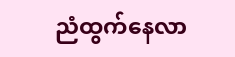ညံထွက်နေလာ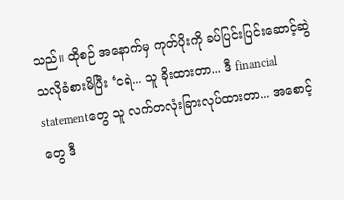သည်။ ထိုစဉ် အနောက်မှ ကုတ်ပိုးကို ခပ်ပြင်းပြင်းဆောင့်ဆွဲသလိုခံစားမိပြီး ‘ငရဲ... သူ ခိုးထားတာ... ဒီ financial statementတွေ သူ လက်တလုံးခြားလုပ်ထားတာ... အစောင့်တွေ ဒီ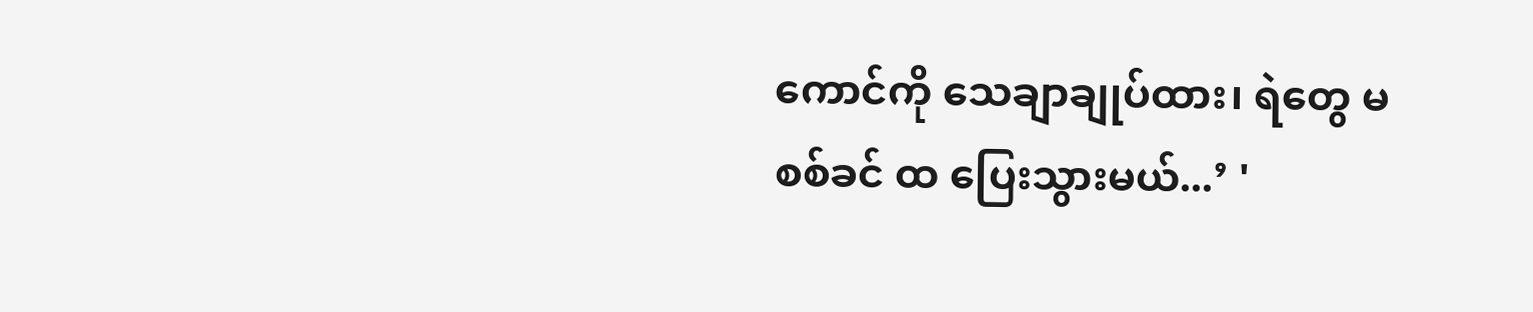ကောင်ကို သေချာချုပ်ထား၊ ရဲတွေ မစစ်ခင် ထ ပြေးသွားမယ်...’ '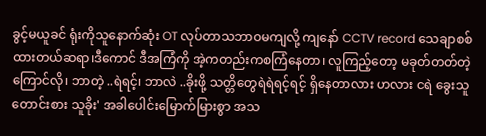ခွင့်မယူခင် ရုံးကိုသူနောက်ဆုံး OT လုပ်တာသဘာဝမကျလို့ ကျနော် CCTV record သေချာစစ်ထားတယ်ဆရာ၊ဒီကောင် ဒီအကြံကို အဲ့ကတည်းကစကြံနေတာ၊ လူကြည့်တော့ မခုတ်တတ်တဲ့ကြောင်လို၊ ဘာတဲ့ ..ရဲရင့်၊ ဘာလဲ ..ခိုးဖို့ သတ္တိတွေရဲရဲရင့်ရင့် ရှိနေတာလား ဟလား ငရဲ ခွေးသူတောင်းစား သူခိုး' အခါပေါင်းမြောက်မြားစွာ အသ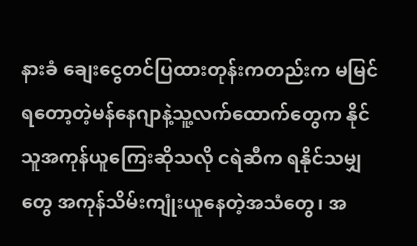နားခံ ချေးငွေတင်ပြထားတုန်းကတည်းက မမြင်ရတော့တဲ့မန်နေဂျာနဲ့သူ့လက်ထောက်တွေက နိုင်သူအကုန်ယူကြေးဆိုသလို ငရဲဆီက ရနိုင်သမျှတွေ အကုန်သိမ်းကျုံးယူနေတဲ့အသံတွေ၊ အ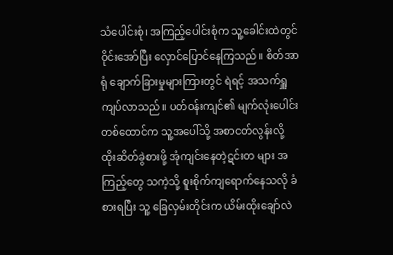သံပေါင်းစုံ၊ အကြည့်ပေါင်းစုံက သူ့ခေါင်းထဲတွင် ဝိုင်းအော်ပြီး လှောင်ပြောင်နေကြသည်။ စိတ်အာရုံ ချောက်ခြားမှုများကြားတွင် ရဲရင့် အသက်ရှူကျပ်လာသည်။ ပတ်ဝန်းကျင်၏ မျက်လုံးပေါင်း တစ်ထောင်က သူ့အပေါ်သို့ အစာငတ်လွန်းလို့ ထိုးဆိတ်ခွဲစားဖို့ အုံကျင်းနေတဲ့ဋင်းတ များ အကြည့်တွေ သကဲ့သို့ စူးစိုက်ကျရောက်နေသလို ခံစားရပြီး သူ့ ခြေလှမ်းတိုင်းက ယိမ်းထိုးချော်လဲ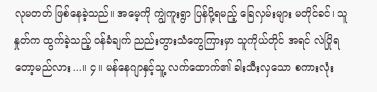လုမတတ် ဖြစ်နေခဲ့သည်။ အမေ့ကို ကျွဲကူးရွာ ပြန်ပို့ရမည့် ခြေလှမ်းများ မတိုင်ခင်၊ သူ နှုတ်က ထွက်ခဲ့သည့် ဝန်ခံချက် ညည်းတွားသံတွေကြားမှာ သူကိုယ်တိုင် အရင် လဲပြိုရတော့မည်လား...။ ၄။ မန်နေဂျာနှင့်သူ့ လက်ထောက်၏ ခါးသီးလှသော စကားလုံး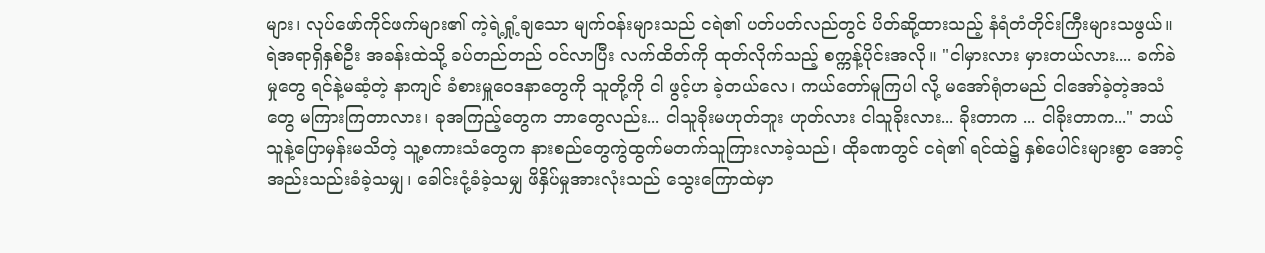များ၊ လုပ်ဖော်ကိုင်ဖက်များ၏ ကဲ့ရဲ့ရှုံ့ချသော မျက်ဝန်းများသည် ငရဲ၏ ပတ်ပတ်လည်တွင် ပိတ်ဆို့ထားသည့် နံရံတံတိုင်းကြီးများသဖွယ်။ ရဲအရာရှိနှစ်ဦး အခန်းထဲသို့ ခပ်တည်တည် ဝင်လာပြီး လက်ထိတ်ကို ထုတ်လိုက်သည့် စက္ကန့်ပိုင်းအလို။ "ငါမှားလား မှားတယ်လား.... ခက်ခဲမှုတွေ ရင်နဲ့မဆံ့တဲ့ နာကျင် ခံစားမှူဝေဒနာတွေကို သူတို့ကို ငါ ဖွင့်ဟ ခဲ့တယ်လေ၊ ကယ်တော်မူကြပါ လို့ မအော်ရုံတမည် ငါအော်ခဲ့တဲ့အသံတွေ မကြားကြတာလား၊ ခုအကြည့်တွေက ဘာတွေလည်း... ငါသူခိုးမဟုတ်ဘူး ဟုတ်လား ငါသူခိုးလား... ခိုးတာက ... ငါခိုးတာက..." ဘယ်သူနဲ့ပြောမှန်းမသိတဲ့ သူ့စကားသံတွေက နားစည်တွေကွဲထွက်မတက်သူကြားလာခဲ့သည်၊ ထိုခဏတွင် ငရဲ၏ ရင်ထဲ၌ နှစ်ပေါင်းများစွာ အောင့်အည်းသည်းခံခဲ့သမျှ၊ ခေါင်းငုံ့ခံခဲ့သမျှ ဖိနှိပ်မှုအားလုံးသည် သွေးကြောထဲမှာ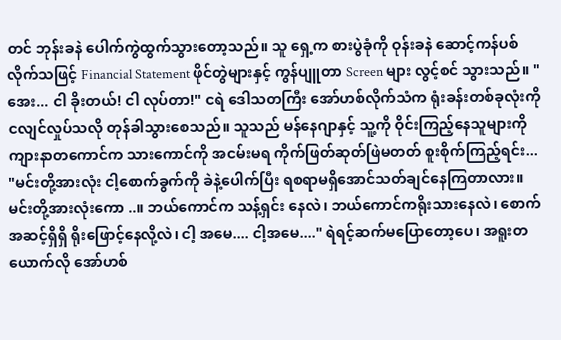တင် ဘုန်းခနဲ ပေါက်ကွဲထွက်သွားတော့သည်။ သူ ရှေ့က စားပွဲခုံကို ဝုန်းခနဲ ဆောင့်ကန်ပစ်လိုက်သဖြင့် Financial Statement ဖိုင်တွဲများနှင့် ကွန်ပျူတာ Screen များ လွင့်စင် သွားသည်။ "အေး... ငါ ခိုးတယ်! ငါ လုပ်တာ!" ငရဲ ဒေါသတကြီး အော်ဟစ်လိုက်သံက ရုံးခန်းတစ်ခုလုံးကို ငလျင်လှုပ်သလို တုန်ခါသွားစေသည်။ သူသည် မန်နေဂျာနှင့် သူ့ကို ဝိုင်းကြည့်နေသူများကို ကျားနာတကောင်က သားကောင်ကို အငမ်းမရ ကိုက်ဖြတ်ဆုတ်ဖြဲမတတ် စူးစိုက်ကြည့်ရင်း... "မင်းတို့အားလုံး ငါ့စောက်ခွက်ကို ခဲနဲ့ပေါက်ပြီး ရစရာမရှိအောင်သတ်ချင်နေကြတာလား။ မင်းတို့အားလုံးကော ..။ ဘယ်ကောင်က သန့်ရှင်း နေလဲ၊ ဘယ်ကောင်ကရိုးသားနေလဲ၊ စောက်အဆင့်ရှိရှိ ရိုးဖြောင့်နေလို့လဲ၊ ငါ့ အမေ.... ငါ့အမေ...." ရဲရင့်ဆက်မပြောတော့ပေ၊ အရူးတယောက်လို အော်ဟစ်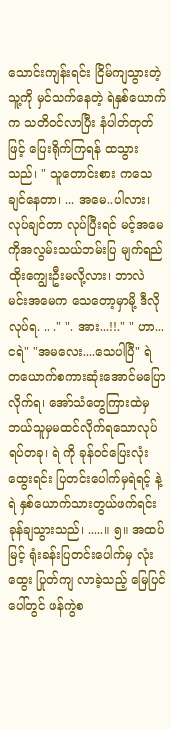သောင်းကျန်းရင်း ငြိမ်ကျသွားတဲ့သူ့ကို မှင်သက်နေတဲ့ ရဲနှစ်ယောက်က သတိဝင်လာပြီး နံပါတ်တုတ်ဖြင့် ပြေးရိုက်ကြရန် ထသွားသည်၊ " သူတောင်းစား ကသေချင်နေတာ၊ ... အမေ..ပါလား၊ လုပ်ချင်တာ လုပ်ပြီးရင် မင့်အမေကိုအလွမ်းသယ်ဘမ်းပြ မျက်ရည်ထိုးကျွေးဦးမလို့လား၊ ဘာလဲ မင်းအမေက သေတော့မှာမို့ ဒီလိုလုပ်ရ. .. ." ". အား...!!." " ဟာ...ငရဲ" "အမလေး....သေပါပြီ" ရဲ တယောက်စကားဆုံးအောင်မပြောလိုက်ရ၊ အော်သံတွေကြားထဲမှ ဘယ်သူမှမထင်လိုက်ရသောလုပ်ရပ်တခု၊ ရဲ ကို ခုန်ဝင်ပြေးလုံးထွေးရင်း ပြတင်းပေါက်မှရဲရင့် နဲ့ ရဲ နှစ်ယောက်သားတွယ်ဖက်ရင်း ခုန်ချသွားသည်၊ .....။ ၅။ အထပ်မြင့် ရုံးခန်းပြတင်းပေါက်မှ လုံးထွေး ပြုတ်ကျ လာခဲ့သည့် မြေပြင်ပေါ်တွင် ဖန်ကွဲစ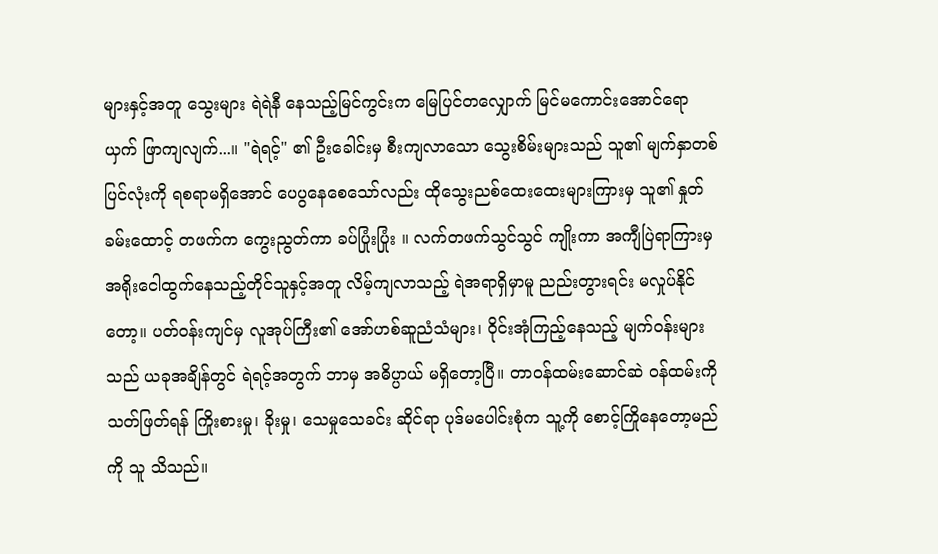များနှင့်အတူ သွေးများ ရဲရဲနီ နေသည့်မြင်ကွင်းက မြေပြင်တလျှောက် မြင်မကောင်းအောင်ရောယှက် ဖြာကျလျက်...။ "ရဲရင့်" ၏ ဦးခေါင်းမှ စီးကျလာသော သွေးစိမ်းများသည် သူ၏ မျက်နှာတစ်ပြင်လုံးကို ရစရာမရှိအောင် ပေပွနေစေသော်လည်း ထိုသွေးညစ်ထေးထေးများကြားမှ သူ၏ နှုတ်ခမ်းထောင့် တဖက်က ကွေးညွတ်ကာ ခပ်ပြုံးပြုံး ။ လက်တဖက်သွင်သွင် ကျိုးကာ အကျီပြဲရာကြားမှအရိုးငေါထွက်နေသည့်တိုင်သူနှင့်အတူ လိမ့်ကျလာသည့် ရဲအရာရှိမှာမူ ညည်းတွားရင်း မလှုပ်နိုင်တော့။ ပတ်ဝန်းကျင်မှ လူအုပ်ကြီး၏ အော်ဟစ်ဆူညံသံများ၊ ဝိုင်းအုံကြည့်နေသည့် မျက်ဝန်းများသည် ယခုအချိန်တွင် ရဲရင့်အတွက် ဘာမှ အဓိပ္ပာယ် မရှိတော့ပြီ။ တာဝန်ထမ်းဆောင်ဆဲ ဝန်ထမ်းကို သတ်ဖြတ်ရန် ကြိုးစားမှု၊ ခိုးမှု၊ သေမှုသေခင်း ဆိုင်ရာ ပုဒ်မပေါင်းစုံက သူ့ကို စောင့်ကြိုနေတော့မည်ကို သူ သိသည်။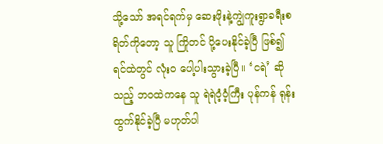သို့သော် အရင်ရက်မှ ဆေးဖိုးနဲ့ကျွဲကူးရွာခရီးစရိတ်ကိုတော့ သူ ကြိုတင် ပို့ပေးနိုင်ခဲ့ပြီ ဖြစ်၍ ရင်ထဲတွင် လုံးဝ ပေါ့ပါးသွားခဲ့ပြီ။ ‘ငရဲ’ ဆိုသည့် ဘဝထဲကနေ သူ ရဲရဲဝံ့ဝံ့ကြီး ပုန်ကန် ရုန်းထွက်နိုင်ခဲ့ပြီ မဟုတ်ပါ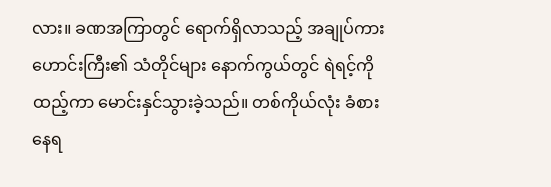လား။ ခဏအကြာတွင် ရောက်ရှိလာသည့် အချုပ်ကားဟောင်းကြီး၏ သံတိုင်များ နောက်ကွယ်တွင် ရဲရင့်ကို ထည့်ကာ မောင်းနှင်သွားခဲ့သည်။ တစ်ကိုယ်လုံး ခံစားနေရ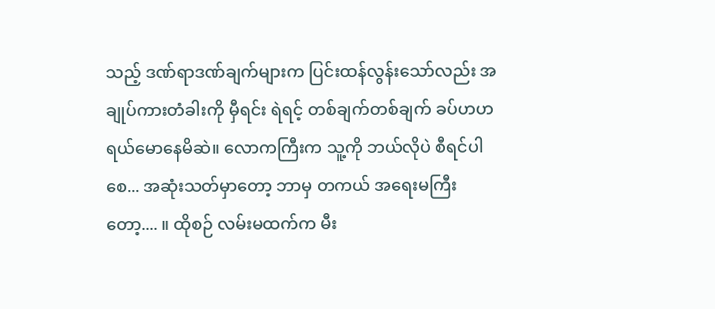သည့် ဒဏ်ရာဒဏ်ချက်များက ပြင်းထန်လွန်းသော်လည်း အချုပ်ကားတံခါးကို မှီရင်း ရဲရင့် တစ်ချက်တစ်ချက် ခပ်ဟဟ ရယ်မောနေမိဆဲ။ လောကကြီးက သူ့ကို ဘယ်လိုပဲ စီရင်ပါစေ... အဆုံးသတ်မှာတော့ ဘာမှ တကယ် အရေးမကြီးတော့.... ။ ထိုစဉ် လမ်းမထက်က မီး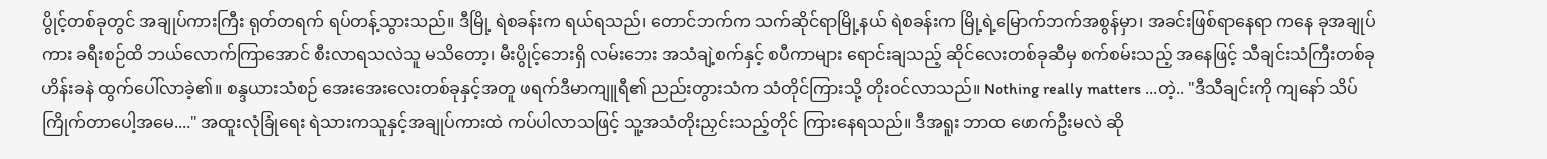ပွိုင့်တစ်ခုတွင် အချုပ်ကားကြီး ရုတ်တရက် ရပ်တန့်သွားသည်။ ဒီမြို့ ရဲစခန်းက ရယ်ရသည်၊ တောင်ဘက်က သက်ဆိုင်ရာမြို့နယ် ရဲစခန်းက မြို့ရဲ့မြောက်ဘက်အစွန်မှာ၊ အခင်းဖြစ်ရာနေရာ ကနေ ခုအချုပ်ကား ခရီးစဉ်ထိ ဘယ်လောက်ကြာအောင် စီးလာရသလဲသူ မသိတော့၊ မီးပွိုင့်ဘေးရှိ လမ်းဘေး အသံချဲ့စက်နှင့် စပီကာများ ရောင်းချသည့် ဆိုင်လေးတစ်ခုဆီမှ စက်စမ်းသည့် အနေဖြင့် သီချင်းသံကြီးတစ်ခု ဟိန်းခနဲ ထွက်ပေါ်လာခဲ့၏။ စန္ဒယားသံစဉ် အေးအေးလေးတစ်ခုနှင့်အတူ ဖရက်ဒီမာကျူရီ၏ ညည်းတွားသံက သံတိုင်ကြားသို့ တိုးဝင်လာသည်။ Nothing really matters ...တဲ့.. "ဒီသီချင်းကို ကျနော် သိပ်ကြိုက်တာပေါ့အမေ...." အထူးလုံခြုံရေး ရဲသားကသူနှင့်အချုပ်ကားထဲ ကပ်ပါလာသဖြင့် သူ့အသံတိုးညှင်းသည့်တိုင် ကြားနေရသည်။ ဒီအရူး ဘာထ ဖောက်ဦးမလဲ ဆို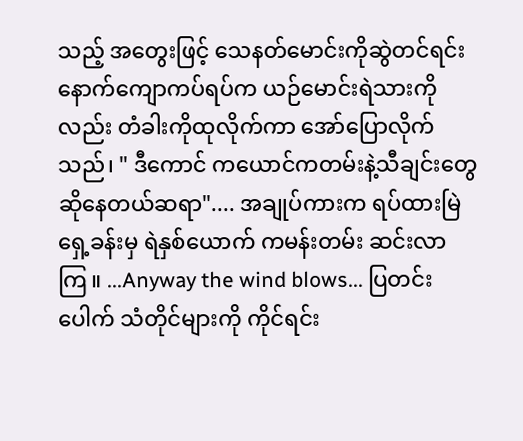သည့် အတွေးဖြင့် သေနတ်မောင်းကိုဆွဲတင်ရင်း နောက်ကျောကပ်ရပ်က ယဉ်မောင်းရဲသားကိုလည်း တံခါးကိုထုလိုက်ကာ အော်ပြောလိုက်သည်၊ " ဒီကောင် ကယောင်ကတမ်းနဲ့သီချင်းတွေ ဆိုနေတယ်ဆရာ".... အချုပ်ကားက ရပ်ထားမြဲ ရှေ့ခန်းမှ ရဲနှစ်ယောက် ကမန်းတမ်း ဆင်းလာကြ။ ...Anyway the wind blows... ပြတင်းပေါက် သံတိုင်များကို ကိုင်ရင်း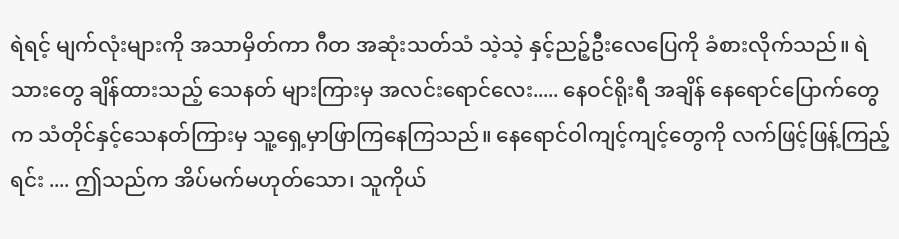ရဲရင့် မျက်လုံးများကို အသာမှိတ်ကာ ဂီတ အဆုံးသတ်သံ သဲ့သဲ့ နှင့်ညဉ့်ဦးလေပြေကို ခံစားလိုက်သည်။ ရဲသားတွေ ချိန်ထားသည့် သေနတ် များကြားမှ အလင်းရောင်လေး..... နေဝင်ရိုးရီ အချိန် နေရောင်ပြောက်တွေက သံတိုင်နှင့်သေနတ်ကြားမှ သူ့ရှေ့မှာဖြာကြနေကြသည်။ နေရောင်ဝါကျင့်ကျင့်တွေကို လက်ဖြင့်ဖြန့်ကြည့်ရင်း .... ဤသည်က အိပ်မက်မဟုတ်သော၊ သူကိုယ်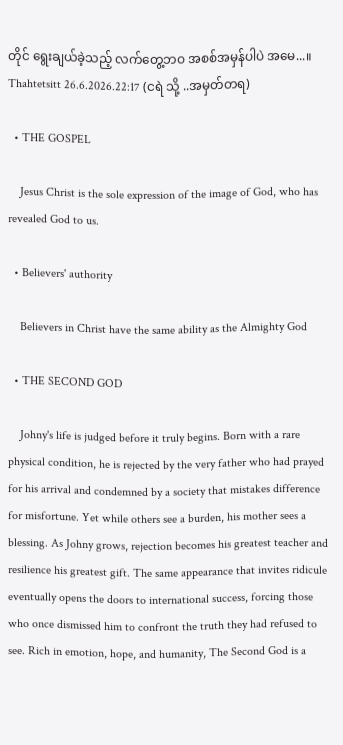တိုင် ရွေးချယ်ခဲ့သည့် လက်တွေ့ဘဝ အစစ်အမှန်ပါပဲ အမေ...။ Thahtetsitt 26.6.2026.22:17 (ငရဲ သို့ ..အမှတ်တရ)

  • THE GOSPEL

    Jesus Christ is the sole expression of the image of God, who has revealed God to us.

  • Believers' authority

    Believers in Christ have the same ability as the Almighty God

  • THE SECOND GOD

    Johny's life is judged before it truly begins. Born with a rare physical condition, he is rejected by the very father who had prayed for his arrival and condemned by a society that mistakes difference for misfortune. Yet while others see a burden, his mother sees a blessing. As Johny grows, rejection becomes his greatest teacher and resilience his greatest gift. The same appearance that invites ridicule eventually opens the doors to international success, forcing those who once dismissed him to confront the truth they had refused to see. Rich in emotion, hope, and humanity, The Second God is a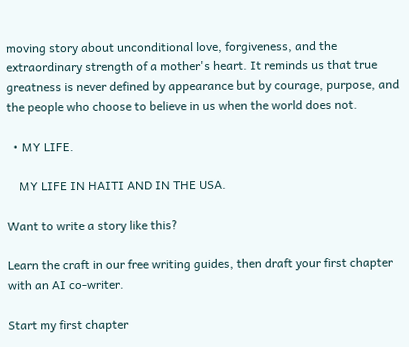moving story about unconditional love, forgiveness, and the extraordinary strength of a mother's heart. It reminds us that true greatness is never defined by appearance but by courage, purpose, and the people who choose to believe in us when the world does not.

  • MY LIFE.

    MY LIFE IN HAITI AND IN THE USA.

Want to write a story like this?

Learn the craft in our free writing guides, then draft your first chapter with an AI co-writer.

Start my first chapter